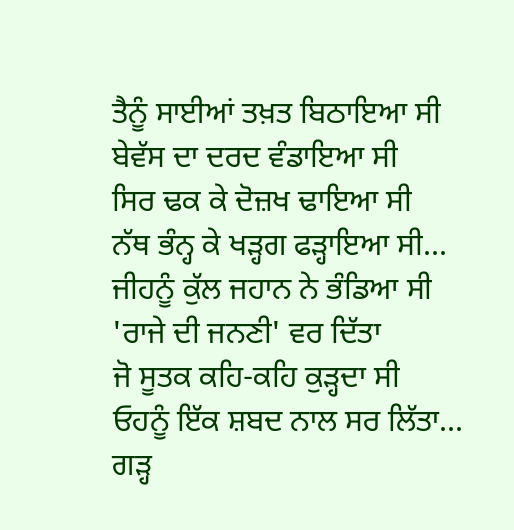ਤੈਨੂੰ ਸਾਈਆਂ ਤਖ਼ਤ ਬਿਠਾਇਆ ਸੀ
ਬੇਵੱਸ ਦਾ ਦਰਦ ਵੰਡਾਇਆ ਸੀ
ਸਿਰ ਢਕ ਕੇ ਦੋਜ਼ਖ ਢਾਇਆ ਸੀ
ਨੱਥ ਭੰਨ੍ਹ ਕੇ ਖੜ੍ਹਗ ਫੜ੍ਹਾਇਆ ਸੀ...
ਜੀਹਨੂੰ ਕੁੱਲ ਜਹਾਨ ਨੇ ਭੰਡਿਆ ਸੀ
'ਰਾਜੇ ਦੀ ਜਨਣੀ' ਵਰ ਦਿੱਤਾ
ਜੋ ਸੂਤਕ ਕਹਿ-ਕਹਿ ਕੁੜ੍ਹਦਾ ਸੀ
ਓਹਨੂੰ ਇੱਕ ਸ਼ਬਦ ਨਾਲ ਸਰ ਲਿੱਤਾ...
ਗੜ੍ਹ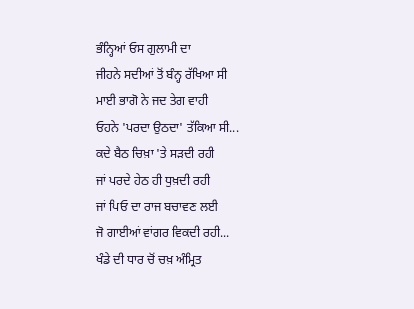ਭੰਨ੍ਹਿਆਂ ਓਸ ਗੁਲਾਮੀ ਦਾ
ਜੀਹਨੇ ਸਦੀਆਂ ਤੋਂ ਬੰਨ੍ਹ ਰੱਖਿਆ ਸੀ
ਮਾਈ ਭਾਗੋ ਨੇ ਜਦ ਤੇਗ ਵਾਹੀ
ਓਹਨੇ 'ਪਰਦਾ ਉਠਦਾ' ਤੱਕਿਆ ਸੀ...
ਕਦੇ ਬੈਠ ਚਿਖ਼ਾ 'ਤੇ ਸੜਦੀ ਰਹੀ
ਜਾਂ ਪਰਦੇ ਹੇਠ ਹੀ ਧੁਖ਼ਦੀ ਰਹੀ
ਜਾਂ ਪਿਓ ਦਾ ਰਾਜ ਬਚਾਵਣ ਲਈ
ਜੋ ਗਾਈਆਂ ਵਾਂਗਰ ਵਿਕਦੀ ਰਹੀ...
ਖੰਡੇ ਦੀ ਧਾਰ ਚੋਂ ਚਖ਼ ਅੰਮ੍ਰਿਤ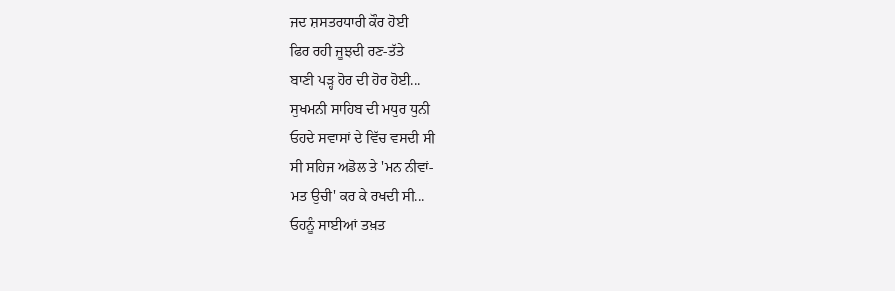ਜਦ ਸ਼ਸਤਰਧਾਰੀ ਕੌਰ ਹੋਈ
ਫਿਰ ਰਹੀ ਜੂਝਦੀ ਰਣ-ਤੱਤੇ
ਬਾਣੀ ਪੜ੍ਹ ਹੋਰ ਦੀ ਹੋਰ ਹੋਈ...
ਸੁਖਮਨੀ ਸਾਹਿਬ ਦੀ ਮਧੁਰ ਧੁਨੀ
ਓਹਦੇ ਸਵਾਸਾਂ ਦੇ ਵਿੱਚ ਵਸਦੀ ਸੀ
ਸੀ ਸਹਿਜ ਅਡੋਲ ਤੇ 'ਮਨ ਨੀਵਾਂ-
ਮਤ ਉਚੀ' ਕਰ ਕੇ ਰਖਦੀ ਸੀ...
ਓਹਨੂੰ ਸਾਈਆਂ ਤਖ਼ਤ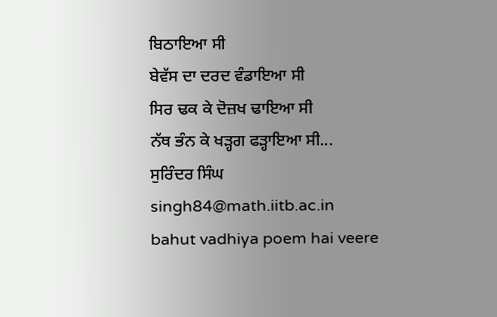ਬਿਠਾਇਆ ਸੀ
ਬੇਵੱਸ ਦਾ ਦਰਦ ਵੰਡਾਇਆ ਸੀ
ਸਿਰ ਢਕ ਕੇ ਦੋਜ਼ਖ ਢਾਇਆ ਸੀ
ਨੱਥ ਭੰਨ ਕੇ ਖੜ੍ਹਗ ਫੜ੍ਹਾਇਆ ਸੀ...
ਸੁਰਿੰਦਰ ਸਿੰਘ
singh84@math.iitb.ac.in
bahut vadhiya poem hai veere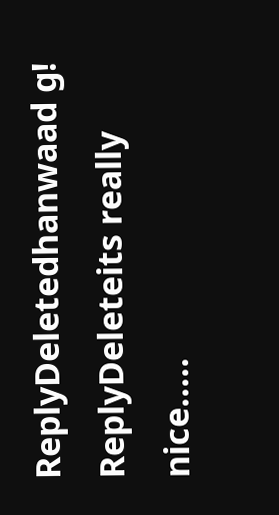ReplyDeletedhanwaad g!
ReplyDeleteits really nice.....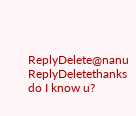ReplyDelete@nanu
ReplyDeletethanks
do I know u?